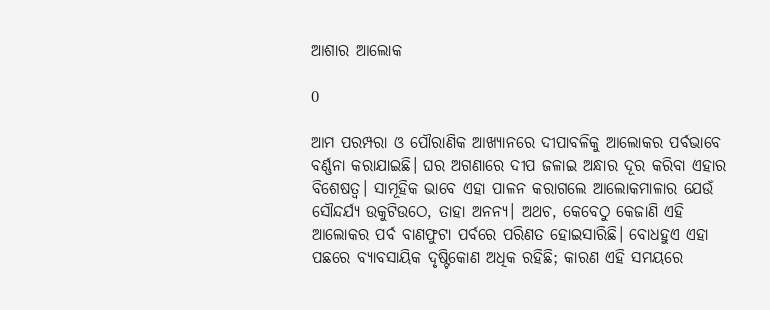ଆଶାର ଆଲୋକ

0

ଆମ ପରମ୍ପରା ଓ ପୌରାଣିକ ଆଖ୍ୟାନରେ ଦୀପାବଳିକୁ ଆଲୋକର ପର୍ବଭାବେ ବର୍ଣ୍ଣନା କରାଯାଇଛି। ଘର ଅଗଣାରେ ଦୀପ ଜଳାଇ ଅନ୍ଧାର ଦୂର କରିବା ଏହାର ବିଶେଷତ୍ବ। ସାମୂହିକ ଭାବେ ଏହା ପାଳନ କରାଗଲେ ଆଲୋକମାଳାର ଯେଉଁ ସୌନ୍ଦର୍ଯ୍ୟ ଉକୁଟିଉଠେ, ତାହା ଅନନ୍ୟ। ଅଥଚ, କେବେଠୁ କେଜାଣି ଏହି ଆଲୋକର ପର୍ବ ବାଣଫୁଟା ପର୍ବରେ ପରିଣତ ହୋଇସାରିଛି। ବୋଧହୁଏ ଏହା ପଛରେ ବ୍ୟାବସାୟିକ ଦୃଷ୍ଟିକୋଣ ଅଧିକ ରହିଛି; କାରଣ ଏହି ସମୟରେ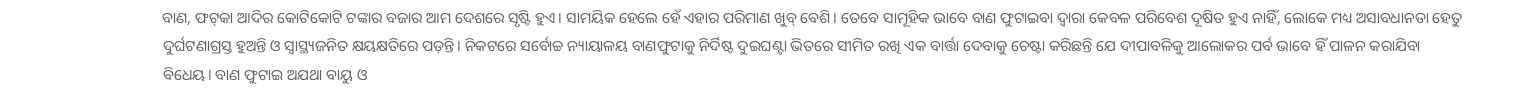ବାଣ, ଫଟ୍‌କା ଆଦିର କୋଟିକୋଟି ଟଙ୍କାର ବଜାର ଆମ ଦେଶରେ ସୃଷ୍ଟି ହୁଏ। ସାମୟିକ ହେଲେ ହେଁ ଏହାର ପରିମାଣ ଖୁବ୍ ବେଶି। ତେବେ ସାମୂହିକ ଭାବେ ବାଣ ଫୁଟାଇବା ଦ୍ବାରା କେବଳ ପରିବେଶ ଦୂଷିତ ହୁଏ ନାହିଁ, ଲୋକେ ମଧ୍ୟ ଅସାବଧାନତା ହେତୁ ଦୁର୍ଘଟଣାଗ୍ରସ୍ତ ହୁଅନ୍ତି ଓ ସ୍ବାସ୍ଥ୍ୟଜନିତ କ୍ଷୟକ୍ଷତିରେ ପଡ଼ନ୍ତି। ନିକଟରେ ସର୍ବୋଚ୍ଚ ନ୍ୟାୟାଳୟ ବାଣଫୁଟାକୁ ନିର୍ଦିଷ୍ଟ ଦୁଇଘଣ୍ଟା ଭିତରେ ସୀମିତ ରଖି ଏକ ବାର୍ତ୍ତା ଦେବାକୁ ଚେଷ୍ଟା କରିଛନ୍ତି ଯେ ଦୀପାବଳିକୁ ଆଲୋକର ପର୍ବ ଭାବେ ହିଁ ପାଳନ କରାଯିବା ବିଧେୟ। ବାଣ ଫୁଟାଇ ଅଯଥା ବାୟୁ ଓ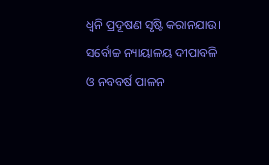ଧ୍ବନି ପ୍ରଦୂଷଣ ସୃଷ୍ଟି କରାନଯାଉ।
ସର୍ବୋଚ୍ଚ ନ୍ୟାୟାଳୟ ଦୀପାବଳି ଓ ନବବର୍ଷ ପାଳନ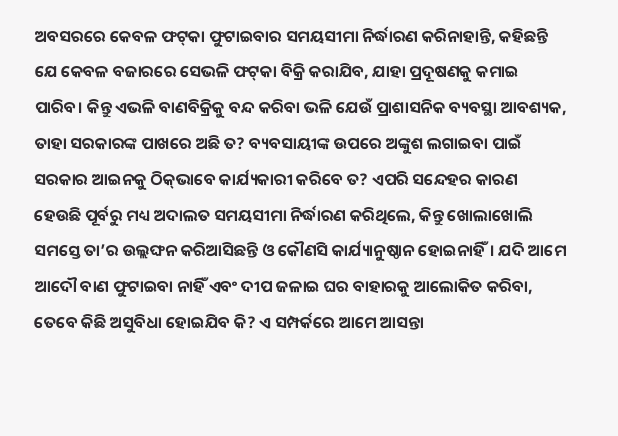ଅବସରରେ କେବଳ ଫଟ୍‌କା ଫୁଟାଇବାର ସମୟସୀମା ନିର୍ଦ୍ଧାରଣ କରିନାହାନ୍ତି, କହିଛନ୍ତି ଯେ କେବଳ ବଜାରରେ ସେଭଳି ଫଟ୍‌କା ବିକ୍ରି କରାଯିବ, ଯାହା ପ୍ରଦୂଷଣକୁ କମାଇ ପାରିବ। କିନ୍ତୁ ଏଭଳି ବାଣବିକ୍ରିକୁ ବନ୍ଦ କରିବା ଭଳି ଯେଉଁ ପ୍ରାଶାସନିକ ବ୍ୟବସ୍ଥା ଆବଶ୍ୟକ, ତାହା ସରକାରଙ୍କ ପାଖରେ ଅଛି ତ? ବ୍ୟବସାୟୀଙ୍କ ଉପରେ ଅଙ୍କୁଶ ଲଗାଇବା ପାଇଁ ସରକାର ଆଇନକୁ ଠିକ୍‌ଭାବେ କାର୍ଯ୍ୟକାରୀ କରିବେ ତ? ଏପରି ସନ୍ଦେହର କାରଣ ହେଉଛି ପୂର୍ବରୁ ମଧ୍ୟ ଅଦାଲତ ସମୟସୀମା ନିର୍ଦ୍ଧାରଣ କରିଥିଲେ, କିନ୍ତୁ ଖୋଲାଖୋଲି ସମସ୍ତେ ତା’ର ଉଲ୍ଲଙ୍ଘନ କରିଆସିଛନ୍ତି ଓ କୌଣସି କାର୍ଯ୍ୟାନୁଷ୍ଠାନ ହୋଇନାହିଁ। ଯଦି ଆମେ ଆଦୌ ବାଣ ଫୁଟାଇବା ନାହିଁ ଏବଂ ଦୀପ ଜଳାଇ ଘର ବାହାରକୁ ଆଲୋକିତ କରିବା, ତେବେ କିଛି ଅସୁବିଧା ହୋଇଯିବ କି? ଏ ସମ୍ପର୍କରେ ଆମେ ଆସନ୍ତା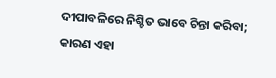ଦୀପାବଳିରେ ନିଶ୍ଚିତ ଭାବେ ଚିନ୍ତା କରିବା; କାରଣ ଏହା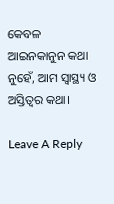କେବଳ ଆଇନକାନୁନ କଥା ନୁହେଁ, ଆମ ସ୍ବାସ୍ଥ୍ୟ ଓ ଅସ୍ତିତ୍ବର କଥା।

Leave A Reply